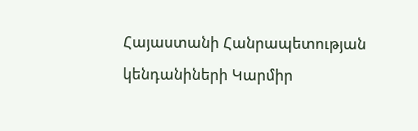Հայաստանի Հանրապետության կենդանիների Կարմիր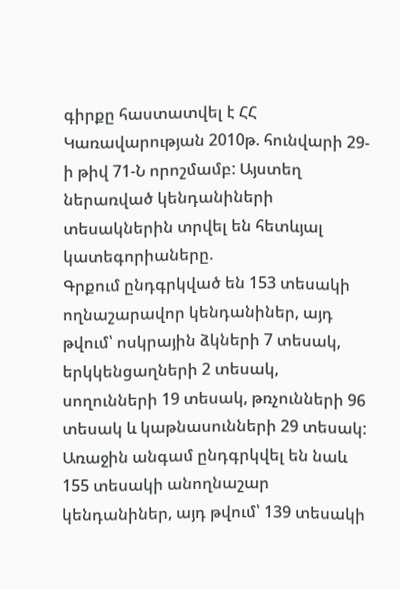գիրքը հաստատվել է ՀՀ Կառավարության 2010թ. հունվարի 29-ի թիվ 71-Ն որոշմամբ: Այստեղ ներառված կենդանիների տեսակներին տրվել են հետևյալ կատեգորիաները.
Գրքում ընդգրկված են 153 տեսակի ողնաշարավոր կենդանիներ, այդ թվում՝ ոսկրային ձկների 7 տեսակ, երկկենցաղների 2 տեսակ, սողունների 19 տեսակ, թռչունների 96 տեսակ և կաթնասունների 29 տեսակ:
Առաջին անգամ ընդգրկվել են նաև 155 տեսակի անողնաշար կենդանիներ, այդ թվում՝ 139 տեսակի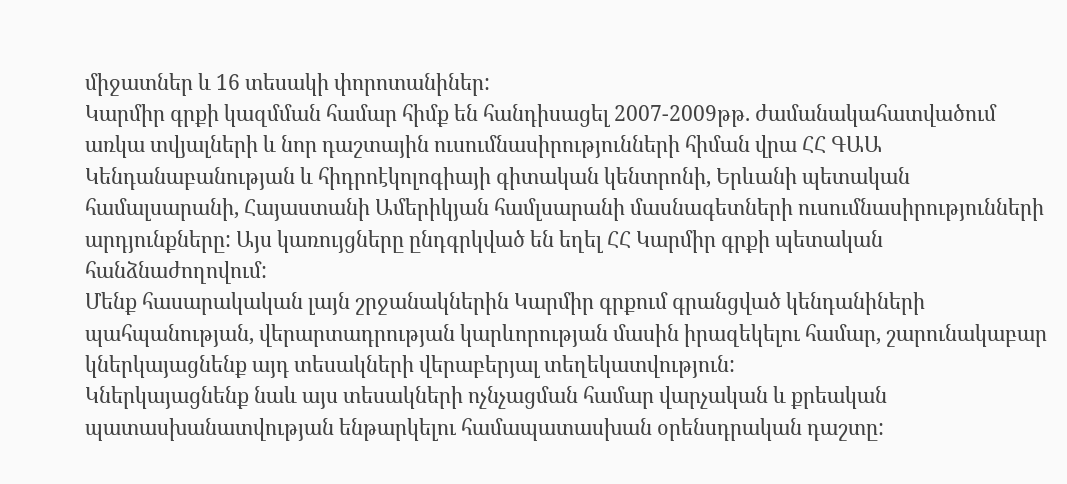միջատներ և 16 տեսակի փորոտանիներ:
Կարմիր գրքի կազմման համար հիմք են հանդիսացել 2007-2009թթ. ժամանակահատվածում առկա տվյալների և նոր դաշտային ուսումնասիրությունների հիման վրա ՀՀ ԳԱԱ Կենդանաբանության և հիդրոէկոլոգիայի գիտական կենտրոնի, Երևանի պետական համալսարանի, Հայաստանի Ամերիկյան համլսարանի մասնագետների ուսումնասիրությունների արդյունքները: Այս կառույցները ընդգրկված են եղել ՀՀ Կարմիր գրքի պետական հանձնաժողովում:
Մենք հասարակական լայն շրջանակներին Կարմիր գրքում գրանցված կենդանիների պահպանության, վերարտադրության կարևորության մասին իրազեկելու համար, շարունակաբար կներկայացնենք այդ տեսակների վերաբերյալ տեղեկատվություն:
Կներկայացնենք նաև այս տեսակների ոչնչացման համար վարչական և քրեական պատասխանատվության ենթարկելու համապատասխան օրենսդրական դաշտը: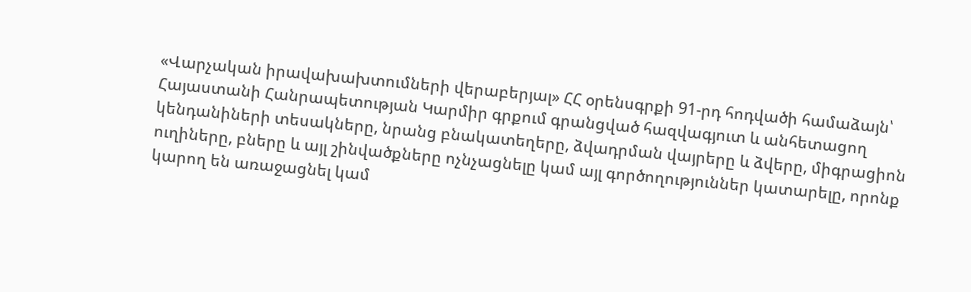«Վարչական իրավախախտումների վերաբերյալ» ՀՀ օրենսգրքի 91-րդ հոդվածի համաձայն՝ Հայաստանի Հանրապետության Կարմիր գրքում գրանցված հազվագյուտ և անհետացող կենդանիների տեսակները, նրանց բնակատեղերը, ձվադրման վայրերը և ձվերը, միգրացիոն ուղիները, բները և այլ շինվածքները ոչնչացնելը կամ այլ գործողություններ կատարելը, որոնք կարող են առաջացնել կամ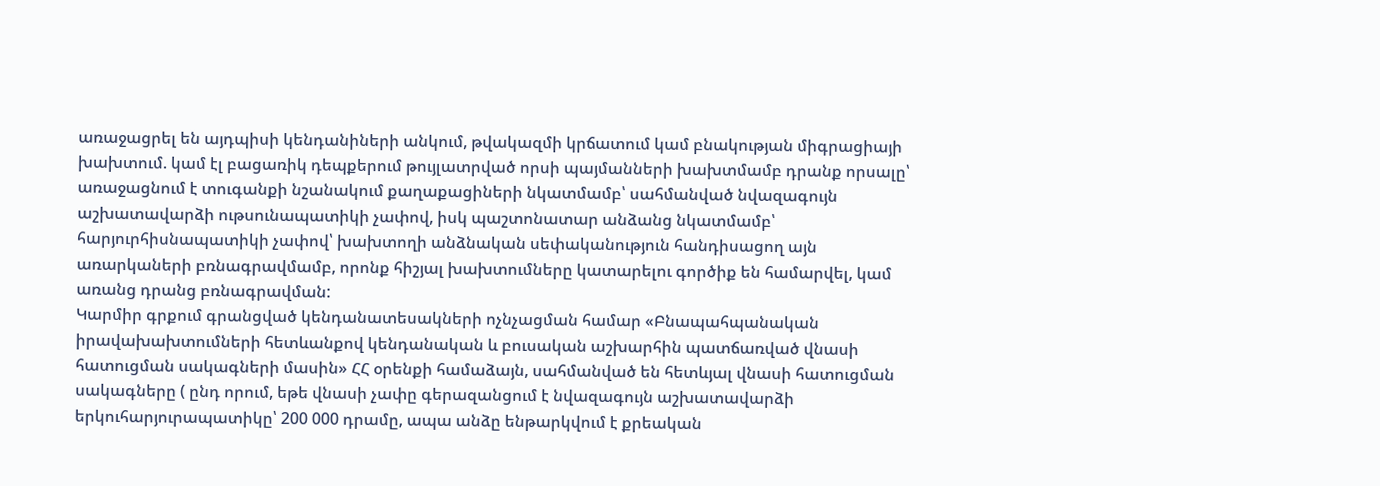առաջացրել են այդպիսի կենդանիների անկում, թվակազմի կրճատում կամ բնակության միգրացիայի խախտում. կամ էլ բացառիկ դեպքերում թույլատրված որսի պայմանների խախտմամբ դրանք որսալը՝
առաջացնում է տուգանքի նշանակում քաղաքացիների նկատմամբ՝ սահմանված նվազագույն աշխատավարձի ութսունապատիկի չափով, իսկ պաշտոնատար անձանց նկատմամբ՝ հարյուրհիսնապատիկի չափով՝ խախտողի անձնական սեփականություն հանդիսացող այն առարկաների բռնագրավմամբ, որոնք հիշյալ խախտումները կատարելու գործիք են համարվել, կամ առանց դրանց բռնագրավման:
Կարմիր գրքում գրանցված կենդանատեսակների ոչնչացման համար «Բնապահպանական իրավախախտումների հետևանքով կենդանական և բուսական աշխարհին պատճառված վնասի հատուցման սակագների մասին» ՀՀ օրենքի համաձայն, սահմանված են հետևյալ վնասի հատուցման սակագները ( ընդ որում, եթե վնասի չափը գերազանցում է նվազագույն աշխատավարձի երկուհարյուրապատիկը՝ 200 000 դրամը, ապա անձը ենթարկվում է քրեական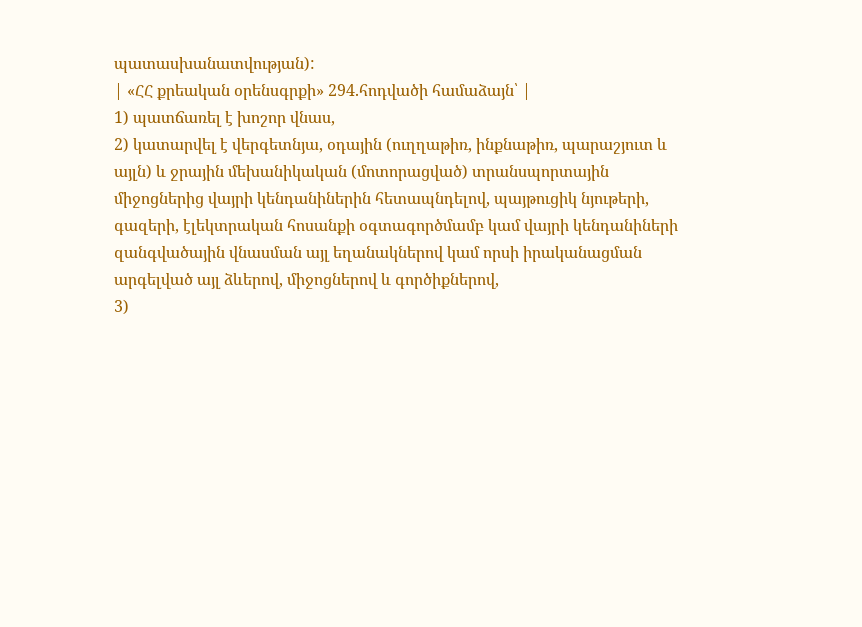պատասխանատվության):
| «ՀՀ քրեական օրենսգրքի» 294.հոդվածի համաձայն՝ |
1) պատճառել է խոշոր վնաս,
2) կատարվել է վերգետնյա, օդային (ուղղաթիռ, ինքնաթիռ, պարաշյուտ և այլն) և ջրային մեխանիկական (մոտորացված) տրանսպորտային միջոցներից վայրի կենդանիներին հետապնդելով, պայթուցիկ նյութերի, գազերի, էլեկտրական հոսանքի օգտագործմամբ կամ վայրի կենդանիների զանգվածային վնասման այլ եղանակներով կամ որսի իրականացման արգելված այլ ձևերով, միջոցներով և գործիքներով,
3)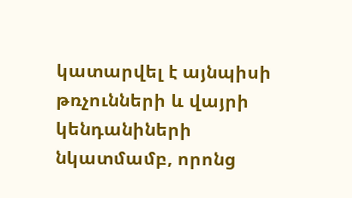կատարվել է այնպիսի թռչունների և վայրի կենդանիների նկատմամբ, որոնց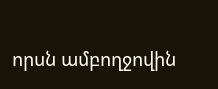որսն ամբողջովին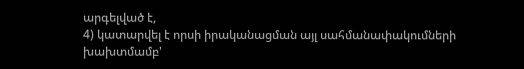արգելված է,
4) կատարվել է որսի իրականացման այլ սահմանափակումների խախտմամբ'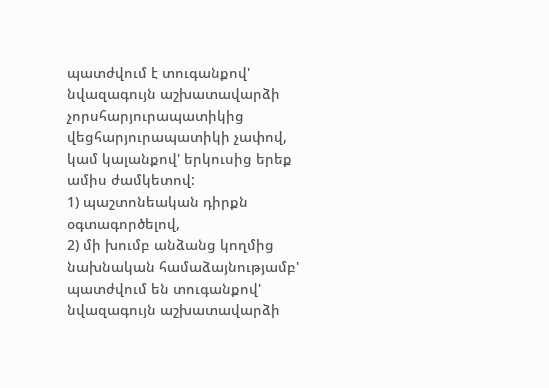պատժվում է տուգանքով' նվազագույն աշխատավարձի չորսհարյուրապատիկից վեցհարյուրապատիկի չափով, կամ կալանքով' երկուսից երեք ամիս ժամկետով:
1) պաշտոնեական դիրքն օգտագործելով,
2) մի խումբ անձանց կողմից նախնական համաձայնությամբ'
պատժվում են տուգանքով' նվազագույն աշխատավարձի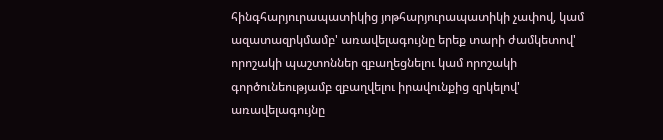հինգհարյուրապատիկից յոթհարյուրապատիկի չափով, կամ ազատազրկմամբ' առավելագույնը երեք տարի ժամկետով' որոշակի պաշտոններ զբաղեցնելու կամ որոշակի գործունեությամբ զբաղվելու իրավունքից զրկելով' առավելագույնը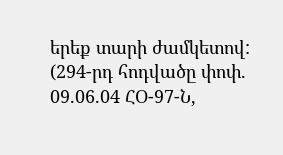երեք տարի ժամկետով:
(294-րդ հոդվածը փոփ. 09.06.04 ՀՕ-97-Ն,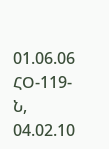01.06.06 ՀՕ-119-Ն, 04.02.10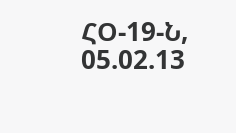ՀՕ-19-Ն, 05.02.13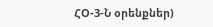ՀՕ-3-Ն օրենքներ)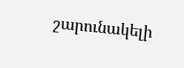շարունակելի